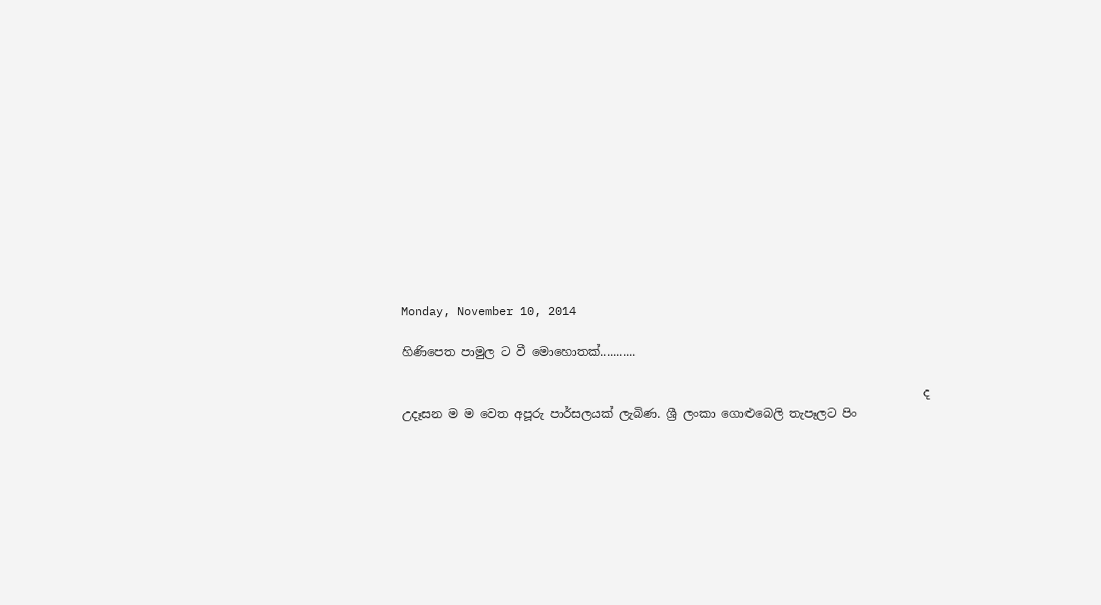Monday, November 10, 2014

හිණිපෙත පාමුල ට වී මොහොතක්...........

                                                                                       ද උදෑසන ම ම වෙත අපූරු පාර්සලයක් ලැබිණ. ශ්‍රී ලංකා ගොළුබෙලි තැපෑලට පිං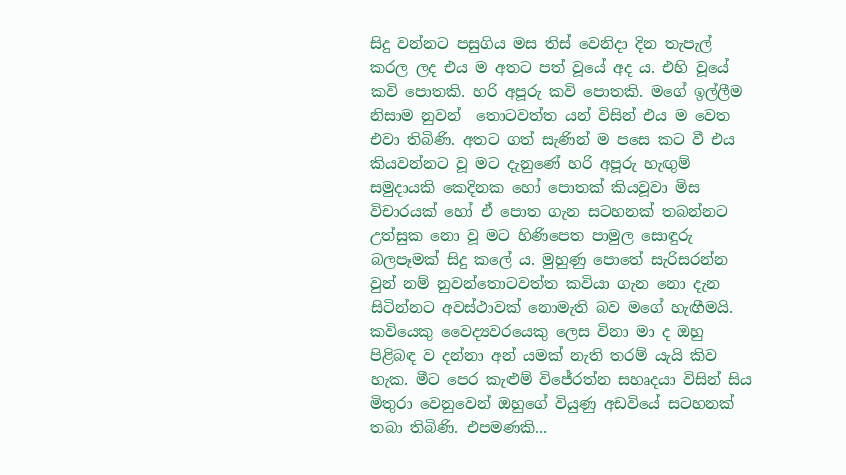සිදු වන්නට පසුගිය මස තිස් වෙනිදා දින තැපැල් කරල ලද එය ම අතට පත් වූයේ අද ය. එහි වූයේ කවි පොතකි. හරි අපූරු කවි පොතකි. මගේ ඉල්ලීම නිසාම නුවන්  තොටවත්ත යන් විසින් එය ම වෙත එවා තිබිණි. අතට ගත් සැණින් ම පසෙ කට වී එය කියවන්නට වූ මට දැනුණේ හරි අපූරු හැඟුම් සමුදායකි කෙදිනක හෝ පොතක් කියවූවා මිස විචාරයක් හෝ ඒ පොත ගැන සටහනක් තබන්නට උත්සුක නො වූ මට හිණිපෙත පාමුල සොඳුරු බලපෑමක් සිදු කලේ ය. මුහුණු පොතේ සැරිසරන්න වුන් නම් නුවන්තොටවත්ත කවියා ගැන නො දැන සිටින්නට අවස්ථාවක් නොමැති බව මගේ හැඟීමයි. කවියෙකු වෛද්‍යවරයෙකු ලෙස විනා මා ද ඔහු පිළිබඳ ව දන්නා අන් යමක් නැති තරම් යැයි කිව හැක. මීට පෙර කැළුම් විජේරත්න සහෘදයා විසින් සිය මිතුරා වෙනුවෙන් ඔහුගේ වියුණු අඩවියේ සටහනක් තබා තිබිණි. එපමණකි...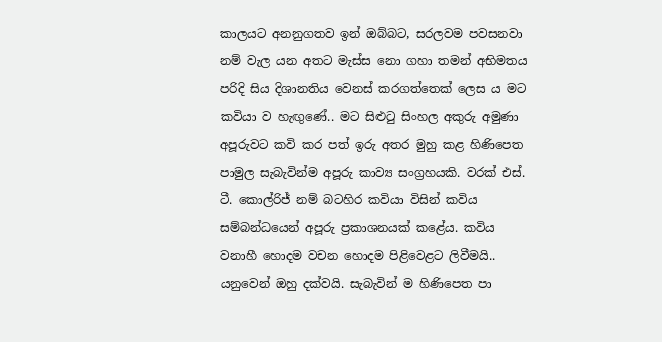කාලයට අනනුගතව ඉන් ඔබ්බට, සරලවම පවසනවා නම් වැල යන අතට මැස්ස නො ගහා තමන් අභිමතය පරිදි සිය දිශානතිය වෙනස් කරගත්තෙක් ලෙස ය මට කවියා ව හැඟුණේ.. මට සිළුටු සිංහල අකුරු අමුණා අපූරුවට කවි කර පත් ඉරු අතර මුහු කළ හිණිපෙත පාමුල සැබැවින්ම අපූරු කාව්‍ය සංග්‍රහයකි. වරක් එස්. ටී. කොල්රිජ් නම් බටහිර කවියා විසින් කවිය සම්බන්ධයෙන් අපූරු ප්‍රකාශනයක් කළේය. කවිය වනාහී හොදම වචන හොදම පිළිවෙළට ලිවීමයි.. යනුවෙන් ඔහු දක්වයි. සැබැවින් ම හිණිපෙත පා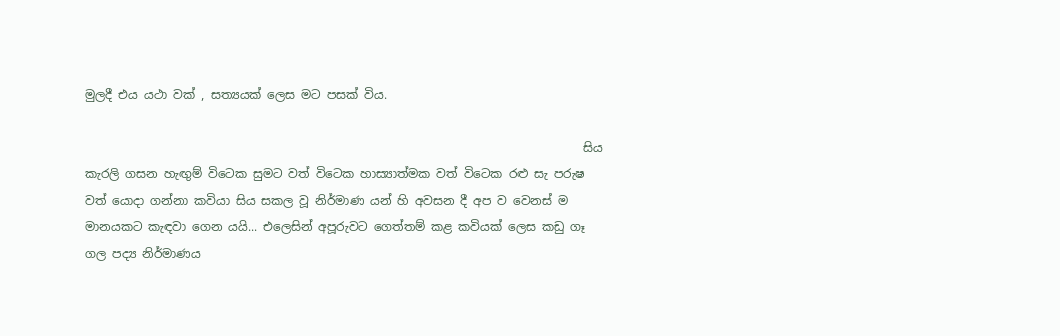මුලදී එය යථා වක් , සත්‍යයක් ලෙස මට පසක් විය.

                                                                                   සිය කැරලි ගසන හැඟුම් විටෙක සුමට වත් විටෙක හාස්‍යාත්මක වත් විටෙක රළු සැ පරුෂ වත් යොදා ගන්නා කවියා සිය සකල වූ නිර්මාණ යන් හි අවසන දී අප ව වෙනස් ම මානයකට කැඳවා ගෙන යයි... එලෙසින් අපූරුවට ගෙත්තම් කළ කවියක් ලෙස කඩු ගෑ ගල පද්‍ය නිර්මාණය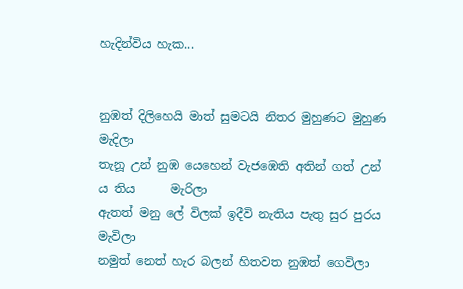හැදින්විය හැක...


නුඹත් දිලිහෙයි මාත් සුමටයි නිතර මුහුණට මුහුණ                මැදිලා
තැනූ උන් නුඹ යෙහෙන් වැජඹෙති අතින් ගත් උන් ය තිය      මැරිලා
ඇතත් මනු ලේ විලක් ඉදීවි නැතිය පැතු සුර පුරය                   මැවිලා
නමුත් නෙත් හැර බලන් හිතවත නුඹත් ගෙවිලා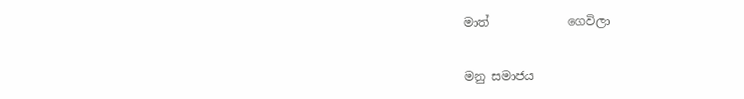මාත්             ගෙවිලා


මනු සමාජය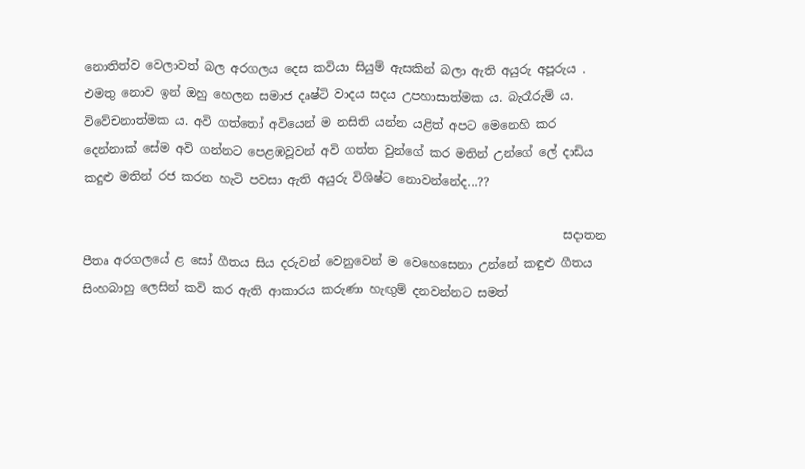නොතිත්ව වෙලාවත් බල අරගලය දෙස කවියා සියුම් ඇසකින් බලා ඇති අයුරු අපූරුය . එමතු නොව ඉන් ඔහු හෙලන සමාජ දෘෂ්ටි වාදය සදය උපහාසාත්මක ය. බැරෑරුම් ය. විවේචනාත්මක ය. අවි ගත්තෝ අවියෙන් ම නසිති යන්න යළිත් අපට මෙනෙහි කර දෙන්නාක් සේම අවි ගන්නට පෙළඹවූවන් අවි ගත්ත වුන්ගේ කර මතින් උන්ගේ ලේ දාඩිය කදුළු මතින් රජ කරන හැටි පවසා ඇති අයුරු විශිෂ්ට නොවන්නේද...??

                                                                                සදාතන පීතෘ අරගලයේ ළ සෝ ගීතය සිය දරුවන් වෙනුවෙන් ම වෙහෙසෙනා උන්නේ කඳුළු ගීතය සිංහබාහු ලෙසින් කවි කර ඇති ආකාරය කරුණා හැඟුම් දනවන්නට සමත්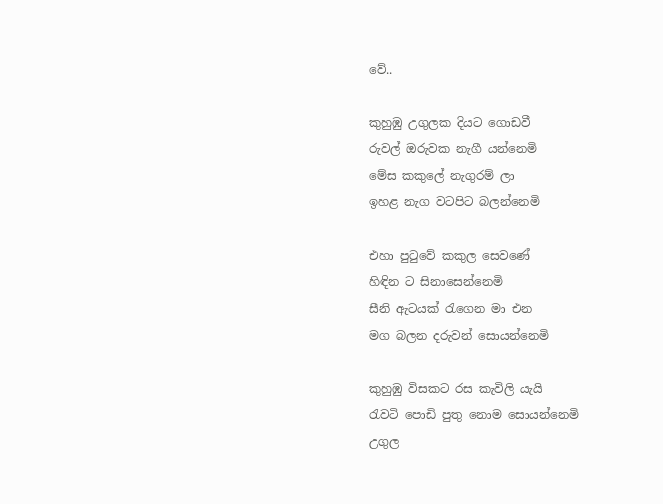වේ..

කුහුඹු උගුලක දියට ගොඩවී
රුවල් ඔරුවක නැගී යන්නෙමි
මේස කකුලේ නැගුරම් ලා
ඉහළ නැග වටපිට බලන්නෙමි

එහා පුටුවේ කකුල සෙවණේ
හිඳින ට සිනාසෙන්නෙමි
සීනි ඇටයක් රැගෙන මා එන
මග බලන දරුවන් සොයන්නෙමි

කුහුඹු විසකට රස කැවිලි යැයි
රැවටි පොඩි පුතු නොම සොයන්නෙමි
උගුල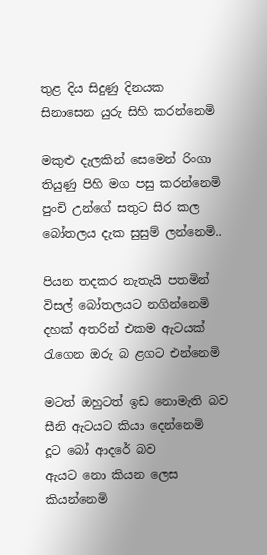තුළ දිය සිදුණු දිනයක
සිනාසෙන යුරු සිහි කරන්නෙමි

මකුළු දැලකින් සෙමෙන් රිංගා
තියුණු පිහි මග පසු කරන්නෙමි
පුංචි උන්ගේ සතුට සිර කල
බෝතලය දැක සුසුම් ලන්නෙමි..

පියන තදකර නැතැයි පතමින්
විසල් බෝතලයට නගින්නෙමි
දහක් අතරින් එකම ඇටයක්
රැගෙන ඔරු බ ළගට එන්නෙමි

මටත් ඔහුටත් ඉඩ නොමැති බව
සීනි ඇටයට කියා දෙන්නෙමි
දූට බෝ ආදරේ බව
ඇයට නො කියන ලෙස කියන්නෙමි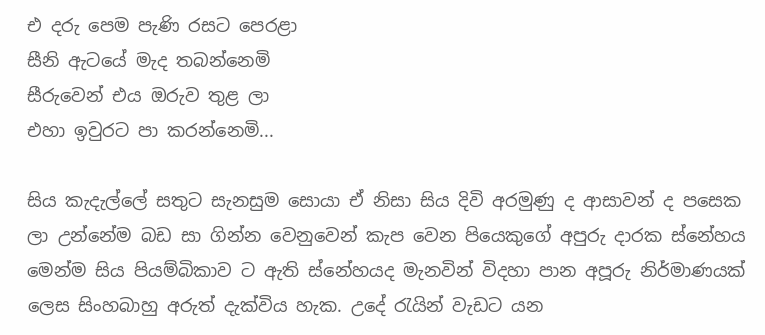එ දරු පෙම පැණි රසට පෙරළා
සීනි ඇටයේ මැද තබන්නෙමි
සීරුවෙන් එය ඔරුව තුළ ලා
එහා ඉවුරට පා කරන්නෙමි...

සිය කැදැල්ලේ සතුට සැනසුම සොයා ඒ නිසා සිය දිවි අරමුණු ද ආසාවන් ද පසෙක ලා උන්නේම බඩ සා ගින්න වෙනුවෙන් කැප වෙන පියෙකුගේ අපුරු දාරක ස්නේහය මෙන්ම සිය පියම්බිකාව ට ඇති ස්නේහයද මැනවින් විදහා පාන අපූරු නිර්මාණයක් ලෙස සිංහබාහු අරුත් දැක්විය හැක. උදේ රැයින් වැඩට යන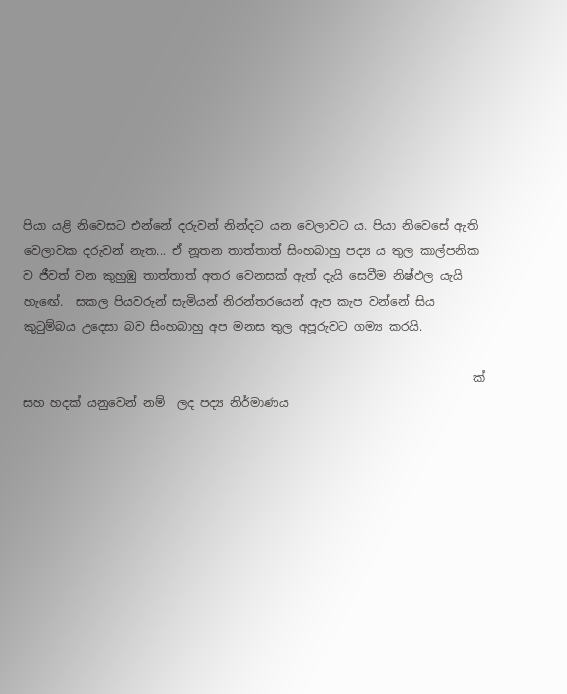පියා යළි නිවෙසට එන්නේ දරුවන් නින්දට යන වෙලාවට ය. පියා නිවෙසේ ඇති වෙලාවක දරුවන් නැත... ඒ නූතන තාත්තාත් සිංහබාහු පද්‍ය ය තුල කාල්පනික ව ජීවත් වන කුහුඹු තාත්තාත් අතර වෙනසක් ඇත් දැයි සෙවීම නිෂ්ඵල යැයි හැඟේ.  සකල පියවරුන් සැමියන් නිරන්තරයෙන් ඇප කැප වන්නේ සිය කුටුම්බය උදෙසා බව සිංහබාහු අප මනස තුල අපූරුවට ගම්‍ය කරයි.

                                                                           ක් සහ හදක් යනුවෙන් නම්  ලද පද්‍ය නිර්මාණය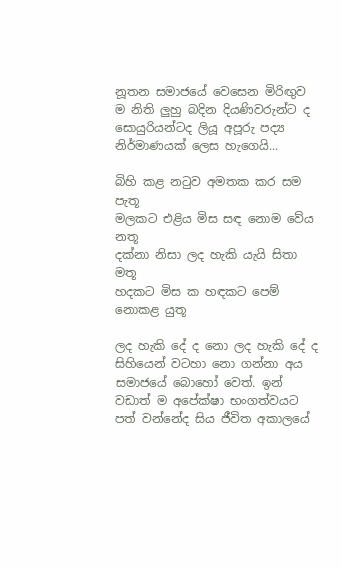නූතන සමාජයේ වෙසෙන මිරිඟුව ම නිති ලුහු බදින දියණිවරුන්ට ද සොයුරියන්ටද ලියූ අපූරු පද්‍ය නිර්මාණයක් ලෙස හැගෙයි...

බිහි කළ නටුව අමතක කර සම පැතූ
මලකට එළිය මිස සඳ නොම වේය නතූ
දක්නා නිසා ලද හැකි යැයි සිතා මතූ
හදකට මිස ක හඳකට පෙම් නොකළ යුතූ

ලද හැකි දේ ද නො ලද හැකි දේ ද සිහියෙන් වටහා නො ගන්නා අය සමාජයේ බොහෝ වෙත්. ඉන් වඩාත් ම අපේක්ෂා භංගත්වයට පත් වන්නේද සිය ජීවිත අකාලයේ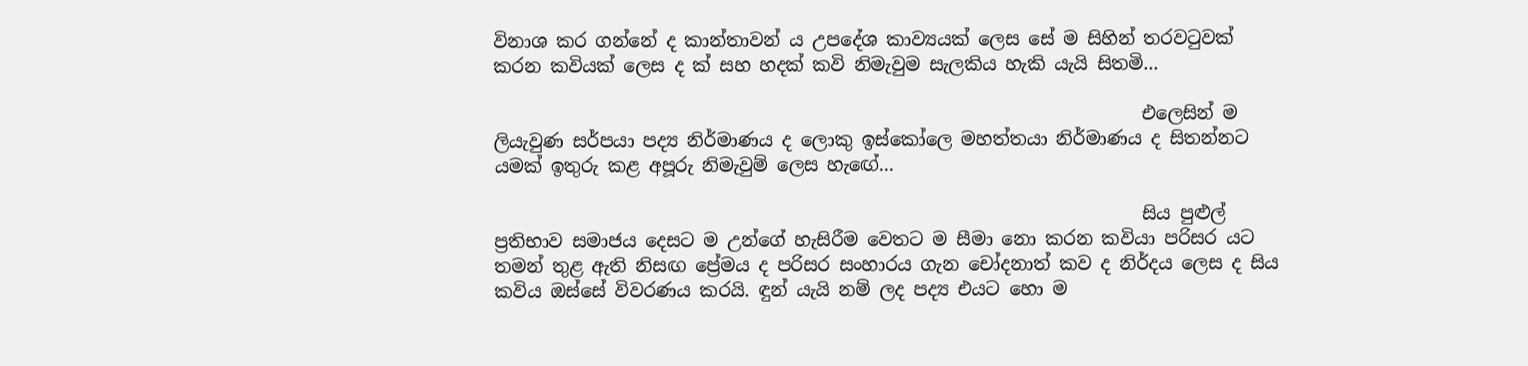විනාශ කර ගන්නේ ද කාන්තාවන් ය උපදේශ කාව්‍යයක් ලෙස සේ ම සිහින් තරවටුවක් කරන කවියක් ලෙස ද ක් සහ හදක් කවි නිමැවුම සැලකිය හැකි යැයි සිතමි...

                                                                        එලෙසින් ම ලියැවුණ සර්පයා පද්‍ය නිර්මාණය ද ලොකු ඉස්කෝලෙ මහත්තයා නිර්මාණය ද සිතන්නට යමක් ඉතුරු කළ අපූරු නිමැවුම් ලෙස හැඟේ...

                                                                        සිය පුළුල් ප්‍රතිභාව සමාජය දෙසට ම උන්ගේ හැසිරීම වෙතට ම සීමා නො කරන කවියා පරිසර යට තමන් තුළ ඇති නිසඟ ප්‍රේමය ද පරිසර සංහාරය ගැන චෝදනාත් කව ද නිර්දය ලෙස ද සිය කවිය ඔස්සේ විවරණය කරයි. ඳුන් යැයි නම් ලද පද්‍ය එයට හො ම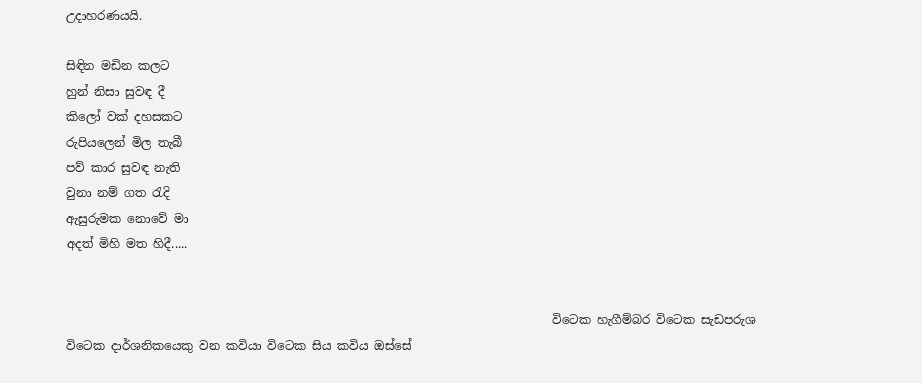උදාහරණයයි.

සිඳින මඩින කලට
හුන් නිසා සුවඳ දී
කිලෝ වක් දහසකට
රුපියලෙන් මිල තැබී
පව් කාර සුවඳ නැති
වුනා නම් ගත රැදි
ඇසුරුමක නොවේ මා
අදත් මිහි මත හිදී.....


                                                                                 විටෙක හැගීම්බර විටෙක සැඩපරුශ විටෙක දාර්ශනිකයෙකු වන කවියා විටෙක සිය කවිය ඔස්සේ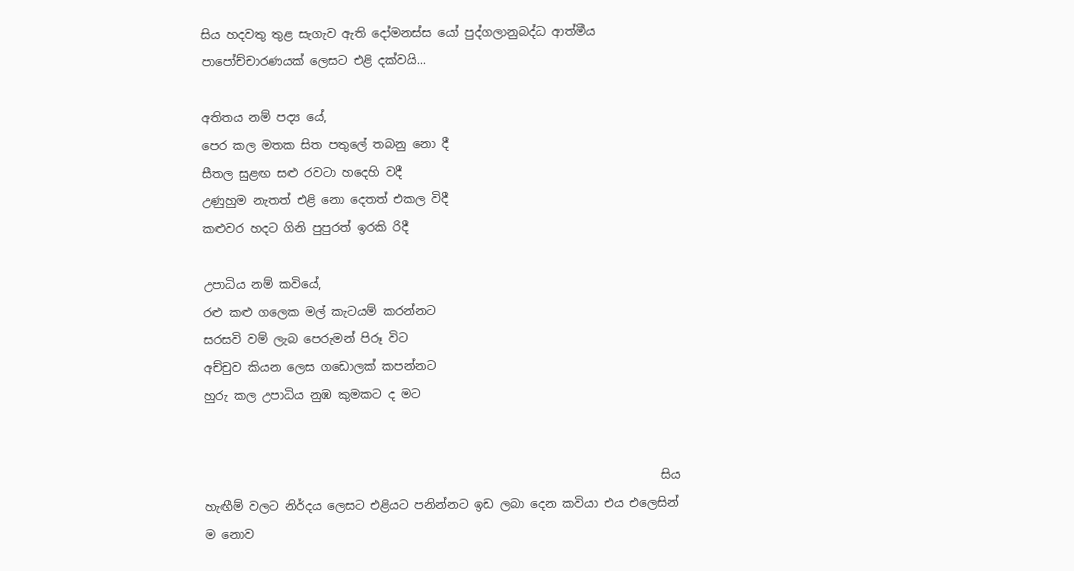සිය හදවතු තුළ සැගැව ඇති දෝමනස්ස යෝ පුද්ගලානුබද්ධ ආත්මීය පාපෝච්චාරණයක් ලෙසට එළි දක්වයි...

අතිතය නම් පද්‍ය යේ,
පෙර කල මතක සිත පතුලේ තබනු නො දී
සීතල සුළඟ සළු රවටා හදෙහි වදී
උණුහුම නැතත් එළි නො දෙතත් එකල විදී
කළුවර හදට ගිනි පුපුරත් ඉරකි රිදී

උපාධිය නම් කවියේ,
රළු කළු ගලෙක මල් කැටයම් කරන්නට
සරසවි වම් ලැබ පෙරුමන් පිරූ විට
අච්චුව කියන ලෙස ගඩොලක් කපන්නට
හුරු කල උපාධිය නුඹ කුමකට ද මට


                                                                            සිය හැඟීම් වලට නිර්දය ලෙසට එළියට පනින්නට ඉඩ ලබා දෙන කවියා එය එලෙසින් ම නොව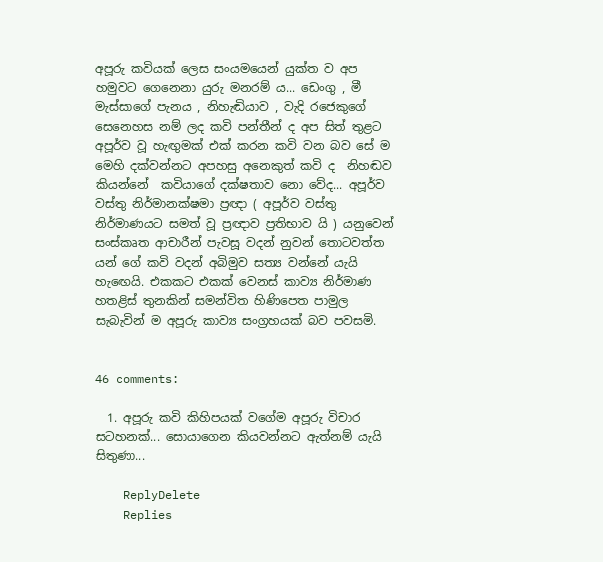අපූරු කවියක් ලෙස සංයමයෙන් යුක්ත ව අප හමුවට ගෙනෙනා යුරු මනරම් ය... ඩෙංගු , මී මැස්සාගේ පැනය , නිහැඬියාව , වැදි රජෙකුගේ සෙනෙහස නම් ලද කවි පන්තීන් ද අප සිත් තුළට අපූර්ව වූ හැඟුමක් එක් කරන කවි වන බව සේ ම මෙහි දක්වන්නට අපහසු අනෙකුත් කවි ද  නිහඬව කියන්නේ  කවියාගේ දක්ෂතාව නො වේද... අපූර්ව වස්තු නිර්මානක්ෂමා ප්‍රඥා ( අපූර්ව වස්තු නිර්මාණයට සමත් වූ ප්‍රඥාව ප්‍රතිභාව යි ) යනුවෙන් සංස්කෘත ආචාරීන් පැවසූ වදන් නුවන් තොටවත්ත යන් ගේ කවි වදන් අබිමුව සත්‍ය වන්නේ යැයි හැඟෙයි. එකකට එකක් වෙනස් කාව්‍ය නිර්මාණ හතළිස් තුනකින් සමන්විත හිණිපෙත පාමුල සැබැවින් ම අපූරු කාව්‍ය සංග්‍රහයක් බව පවසමි.


46 comments:

  1. අපූරු කවි කිහිපයක් වගේම අපූරු විචාර සටහනක්... සොයාගෙන කියවන්නට ඇත්නම් යැයි සිතුණා...

    ReplyDelete
    Replies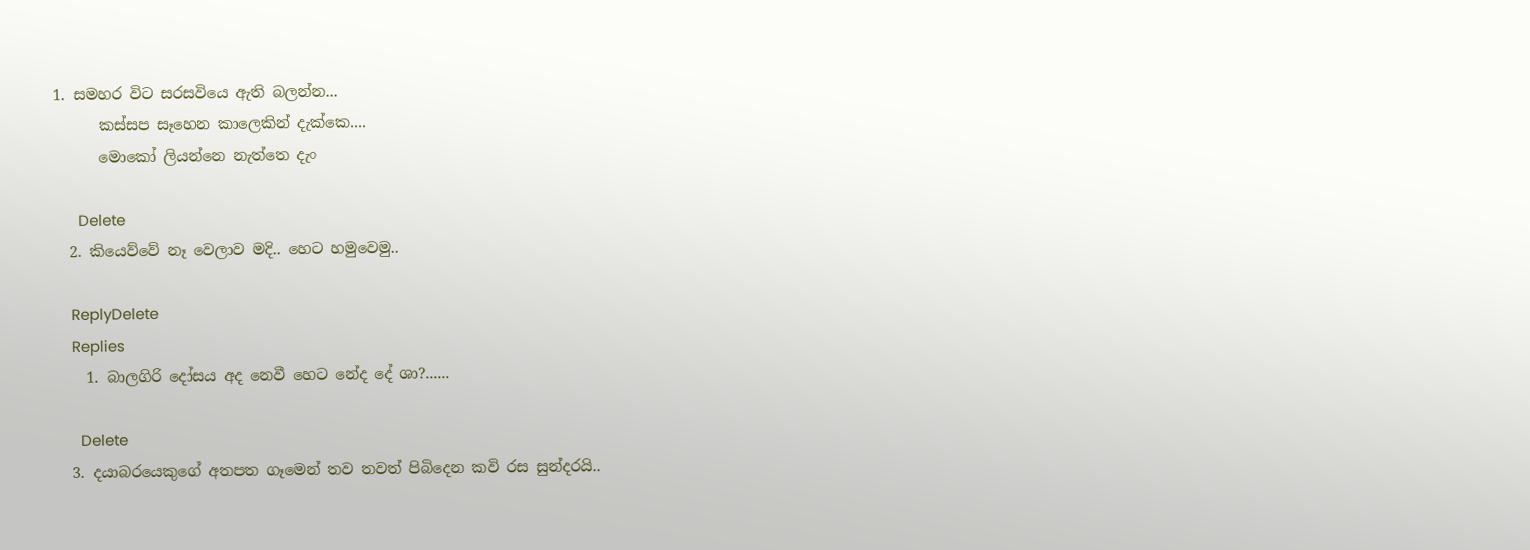1. සමහර විට සරසවියෙ ඇති බලන්න...
      කස්සප සෑහෙන කාලෙකින් දැක්කෙ....
      මොකෝ ලියන්නෙ නැත්තෙ දැං

      Delete
  2. කියෙව්වේ නෑ වෙලාව මදි.. හෙට හමුවෙමු..

    ReplyDelete
    Replies
    1. බාලගිරි දෝසය අද නෙවී හෙට නේද දේ ශා?......

      Delete
  3. දයාබරයෙකුගේ අතපත ගෑමෙන් තව තවත් පිබිදෙන කවි රස සුන්දරයි..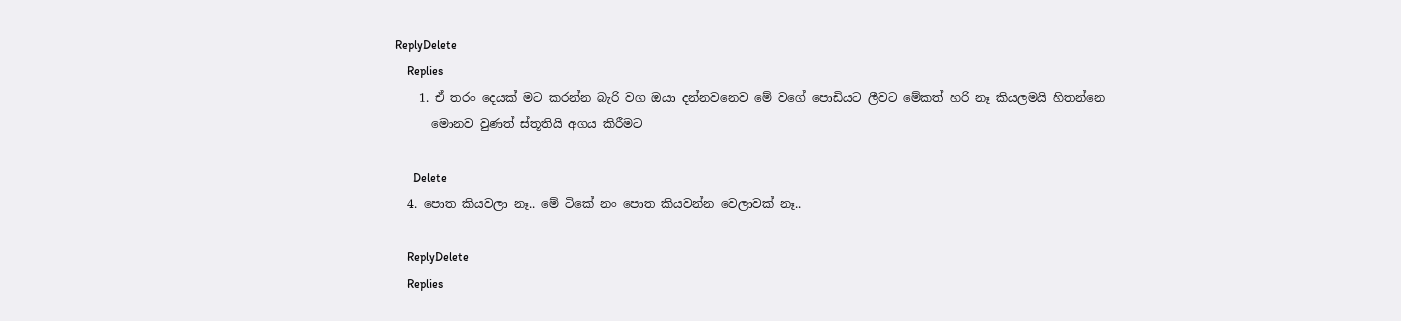ReplyDelete
    Replies
    1. ඒ තරං දෙයක් මට කරන්න බැරි වග ඔයා දන්නවනෙව මේ වගේ පොඩියට ලීවට මේකත් හරි නෑ කියලමයි හිතන්නෙ
      මොනව වුණත් ස්තූතියි අගය කිරීමට

      Delete
  4. පොත කියවලා නෑ.. මේ ටිකේ නං පොත කියවන්න වෙලාවක් නෑ..

    ReplyDelete
    Replies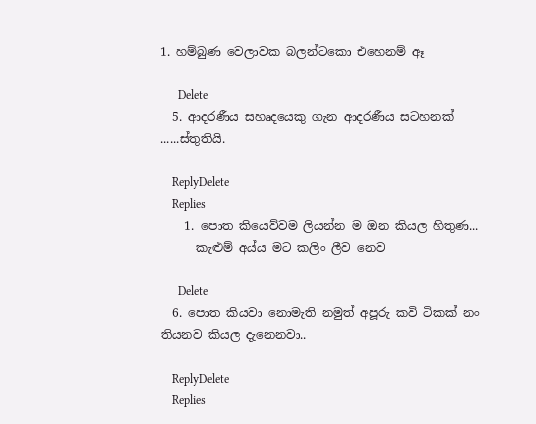1. හම්බුණ වෙලාවක බලන්ටකො එහෙනම් ඈ

      Delete
  5. ආදරණීය සහෘදයෙකු ගැන ආදරණීය සටහනක් ......ස්තුතියි.

    ReplyDelete
    Replies
    1. පොත කියෙව්වම ලියන්න ම ඔන කියල හිතුණ...
      කැළුම් අය්ය මට කලිං ලීව නෙව

      Delete
  6. පොත කියවා නොමැති නමුත් අපූරු කවි ටිකක් නං තියනව කියල දැනෙනවා..

    ReplyDelete
    Replies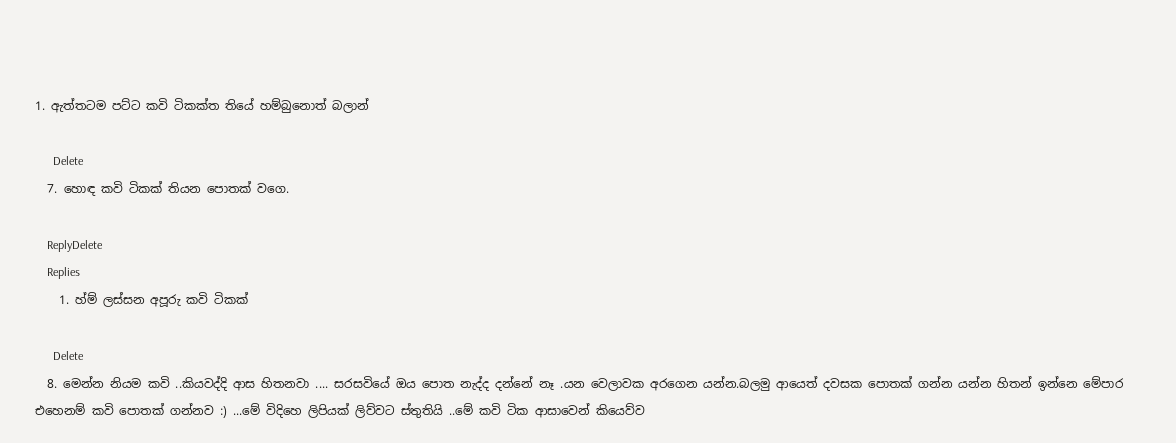1. ඇත්තටම පට්ට කවි ටිකක්ත තියේ හම්බුනොත් බලාන්

      Delete
  7. හොඳ කවි ටිකක් තියන පොතක් වගෙ.

    ReplyDelete
    Replies
    1. හ්ම් ලස්සන අපූරු කවි ටිකක්

      Delete
  8. මෙන්න නියම කවි ..කියවද්දි ආස හිතනවා .... සරසවියේ ඔය පොත නැද්ද දන්නේ නෑ .යන වෙලාවක අරගෙන යන්න.බලමු ආයෙත් දවසක පොතක් ගන්න යන්න හිතන් ඉන්නෙ මේපාර එහෙනම් කවි පොතක් ගන්නව :) ...මේ විදිහෙ ලිපියක් ලිව්වට ස්තුතියි ..මේ කවි ටික ආසාවෙන් කියෙව්ව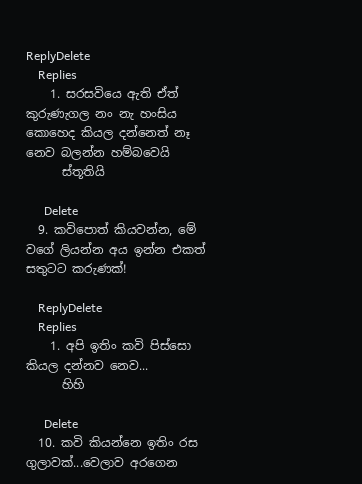ReplyDelete
    Replies
    1. සරසවියෙ ඇති ඒත් කුරුණැගල නං නැ හංසිය කොහෙද කියල දන්නෙත් නෑ නෙව බලන්න හම්බවෙයි
      ස්තූතියි

      Delete
  9. කවිපොත් කියවන්න, මේ වගේ ලියන්න අය ඉන්න එකත් සතුටට කරුණක්!

    ReplyDelete
    Replies
    1. අපි ඉතිං කවි පිස්සො කියල දන්නව නෙව...
      හිහි

      Delete
  10. කවි කියන්නෙ ඉතිං රස ගුලාවක්...වෙලාව අරගෙන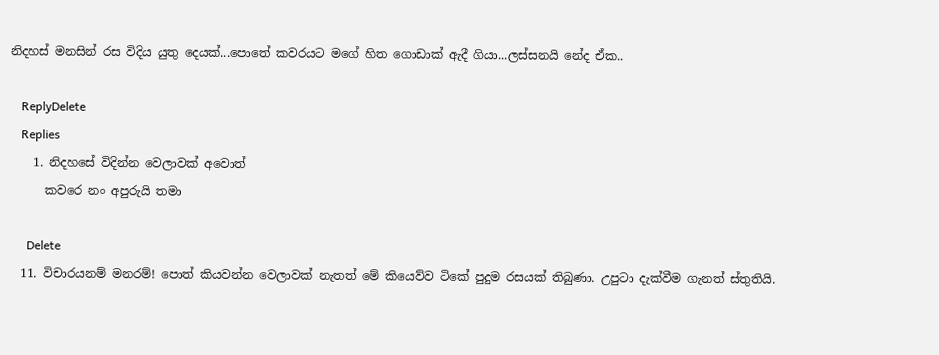නිදහස් මනසින් රස විදිය යුතු දෙයක්...පොතේ කවරයට මගේ හිත ගොඩාක් ඇදී ගියා...ලස්සනයි නේද ඒක..

    ReplyDelete
    Replies
    1. නිදහසේ විදින්න වෙලාවක් අවොත්
      කවරෙ නං අපුරුයි තමා

      Delete
  11. විචාරයනම් මනරම්! පොත් කියවන්න වෙලාවක් නැතත් මේ කියෙව්ව ටිකේ පුදුම රසයක් තිබුණා. උපුටා දැක්වීම ගැනත් ස්තුතියි.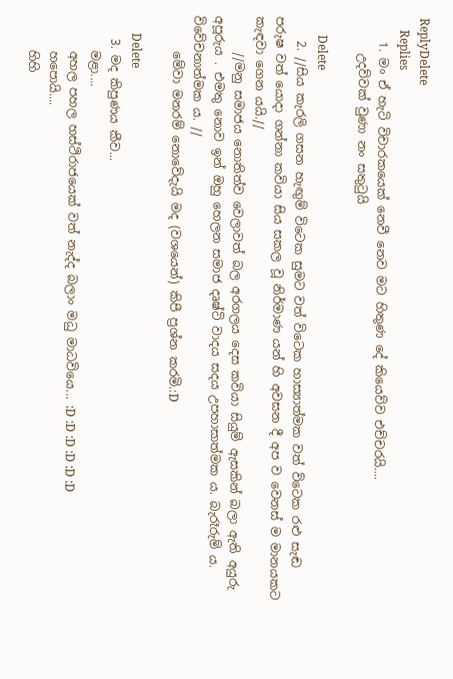ReplyDelete
    Replies
    1. මං ඒ හැටි විචාරකයෙක් නෙවී නෙව මට හිතුණ දේ කියෙව්ව එච්චරයි....
      උදව්වක් වුණා නං සතුටුයි

      Delete
    2. //සිය කැරලි ගසන හැඟුම් විටෙක සුමට වත් විටෙක හාස්‍යාත්මක වත් විටෙක රළු සැඬ පරුෂ වත් යොදා ගන්නා කවියා සිය සකල වූ නිර්මාණ යන් හි අවසන දී අප ව වෙනස් ම මානයකට කැඳවා ගෙන යයි.//
      //මනු සමාජය නොතිත්ව වෙලාවත් බල අරගලය දෙස කවියා සියුම් ඇසකින් බලා ඇති අයුරු අපූරුය . එමතු නොව ඉන් ඔහු හෙලන සමාජ දෘෂ්ටි වාදය සදය උපහාසාත්මක ය. බැරෑරුම් ය. විවේචනාත්මක ය. //
      මේවා මනරම් නොවේදැයි මද (වශයෙන්) කිපී ප්‍රශ්න කරමි.:D

      Delete
    3. මද කිපුණය කීව...
      මළා....
      අහල පහල හස්ථිරාජයෙක් වත් නැද්ද බලාං මධු මාධවියෙ... :D :D :D :D :D :D
      හපොයි....
      හිහි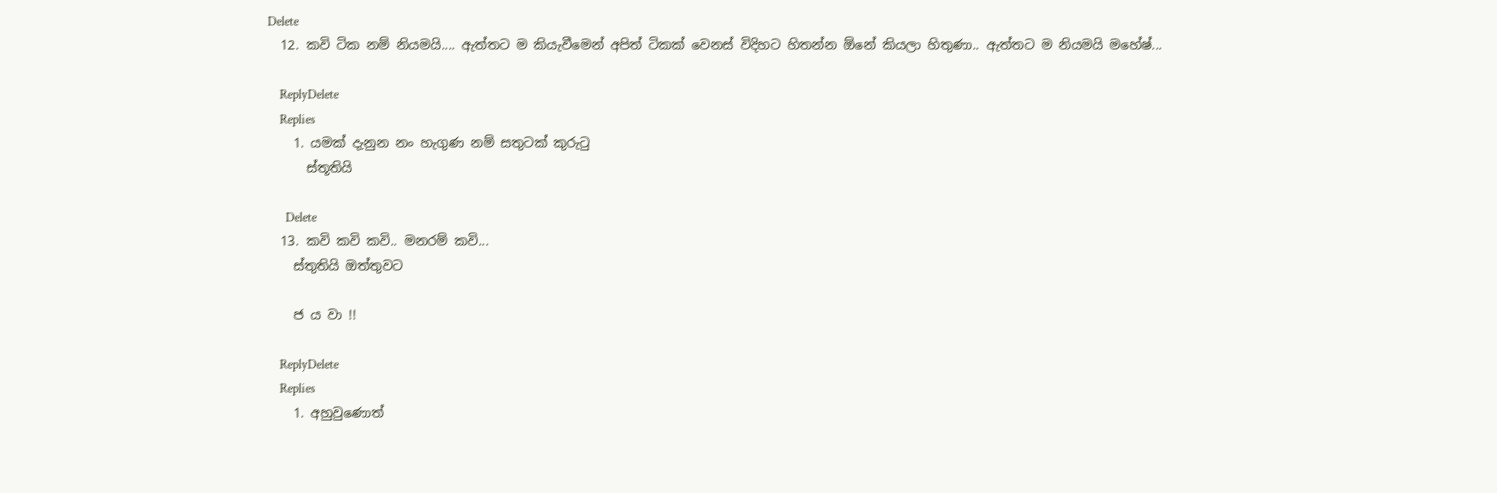Delete
  12. කවි ටික නම් නියමයි.... ඇත්තට ම කියැවීමෙන් අපිත් ටිකක් වෙනස් විදිහට හිතන්න ඕනේ කියලා හිතුණා.. ඇත්තට ම නියමයි මහේෂ්...

    ReplyDelete
    Replies
    1. යමක් දැනුන නං හැගුණ නම් සතුටක් කුරුටු
      ස්තූතියි

      Delete
  13. කවි කවි කවි.. මනරම් කවි...
    ස්තුතියි ඔත්තුවට

    ජ ය වා !!

    ReplyDelete
    Replies
    1. අහුවුණොත්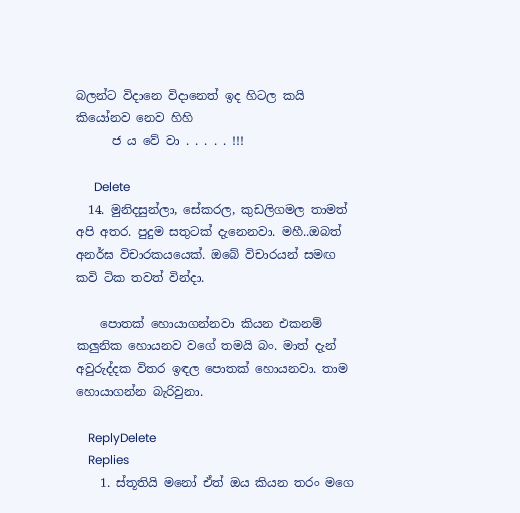බලන්ට විදානෙ විදානෙත් ඉද හිටල කයි කියෝනව නෙව හිහි
      ජ ය වේ වා . . . . . !!!

      Delete
  14. මුනිදසුන්ලා, සේකරල, කුඩලිගමල තාමත් අපි අතර. පුදුම සතුටක් දැනෙනවා. මහී..ඔබත් අනර්ඝ විචාරකයයෙක්. ඔබේ විචාරයන් සමඟ කවි ටික තවත් වින්දා.

    පොතක් හොයාගන්නවා කියන එකනම් කලුනික හොයනව වගේ තමයි බං. මාත් දැන් අවුරුද්දක විතර ඉඳල පොතක් හොයනවා. තාම හොයාගන්න බැරිවුනා.

    ReplyDelete
    Replies
    1. ස්තූතියි මනෝ ඒත් ඔය කියන තරං මගෙ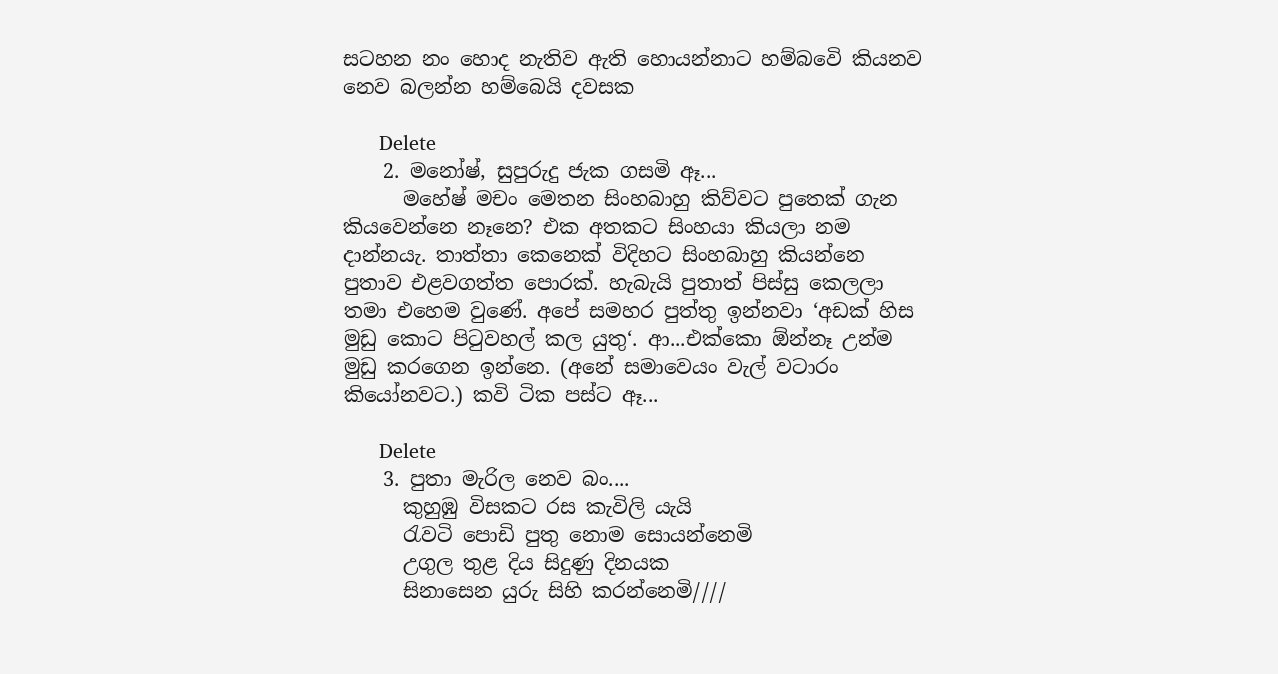සටහන නං හොද නැතිව ඇති හොයන්නාට හම්බවෙි කියනව නෙව බලන්න හම්බෙයි දවසක

      Delete
    2. මනෝෂ්, සුපුරුදු ජැක ගසමි ඈ...
      මහේෂ් මචං මෙතන සිංහබාහු කිව්වට පුතෙක් ගැන කියවෙන්නෙ නෑනෙ? එක අතකට සිංහයා කියලා නම දාන්නයැ. තාත්තා කෙනෙක් විදිහට සිංහබාහු කියන්නෙ පුතාව එළවගත්ත පොරක්. හැබැයි පුතාත් පිස්සු කෙලලා තමා එහෙම වුණේ. අපේ සමහර පුත්තු ඉන්නවා ‘අඩක් හිස මුඩු කොට පිටුවහල් කල යුතු‘. ආ...එක්කො ඕන්නෑ උන්ම මුඩු කරගෙන ඉන්නෙ. (අනේ සමාවෙයං වැල් වටාරං කියෝනවට.) කවි ටික පස්ට ඈ...

      Delete
    3. පුතා මැරිල නෙව බං....
      කුහුඹු විසකට රස කැවිලි යැයි
      රැවටි පොඩි පුතු නොම සොයන්නෙමි
      උගුල තුළ දිය සිදුණු දිනයක
      සිනාසෙන යුරු සිහි කරන්නෙමි////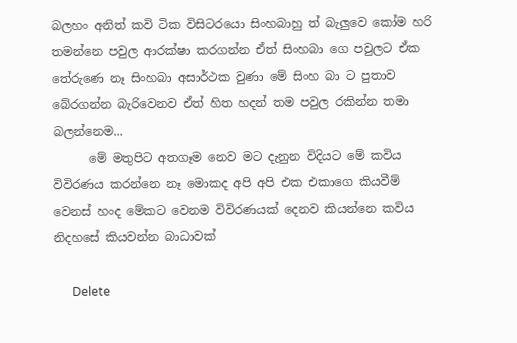බලහං අනිත් කවි ටික විසිටරයො සිංහබාහු ත් බැලුවෙ කෝම හරි තමන්නෙ පවුල ආරක්ෂා කරගන්න ඒත් සිංහබා ගෙ පවුලට ඒක තේරුණෙ නෑ සිංහබා අසාර්ථක වුණා මේ සිංහ බා ට පුතාව බේරගන්න බැරිවෙනව ඒත් හිත හදන් තම පවුල රකින්න තමා බලන්නෙම...
      මේ මතුපිට අතගෑම නෙව මට දැනුන විදියට මේ කවිය විවිරණය කරන්නෙ නෑ මොකද අපි අපි එක එකාගෙ කියවීම් වෙනස් හංද මේකට වෙනම විවිරණයක් දෙනව කියන්නෙ කවිය නිදහසේ කියවන්න බාධාවක්

      Delete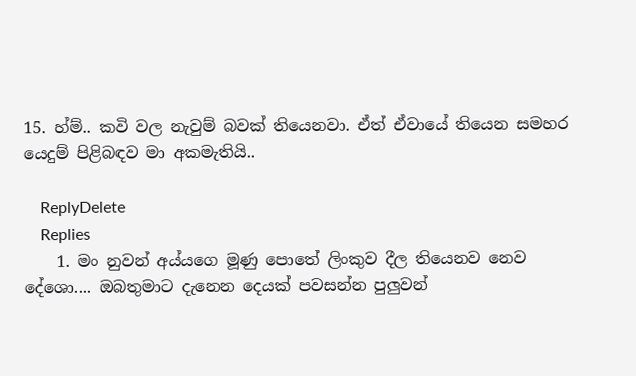15. හ්ම්.. කවි වල නැවුම් බවක් තියෙනවා. ඒත් ඒවායේ තියෙන සමහර යෙදුම් පිළිබඳව මා අකමැතියි..

    ReplyDelete
    Replies
    1. මං නුවන් අය්යගෙ මූණු පොතේ ලිංකුව දීල තියෙනව නෙව දේශො.... ඔබතුමාට දැනෙන දෙයක් පවසන්න පුලුවන්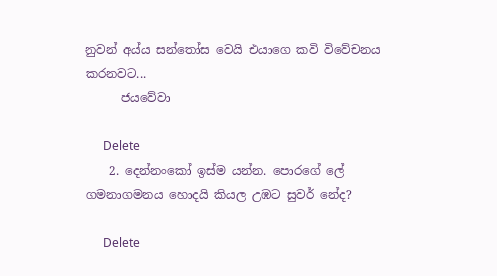නුවන් අය්ය සන්තෝස වෙයි එයාගෙ කවි විවේචනය කරනවට...
      ජයවේවා

      Delete
    2. දෙන්නංකෝ ඉස්ම යන්න. පොරගේ ලේ ගමනාගමනය හොදයි කියල උඹට සුවර් නේද?

      Delete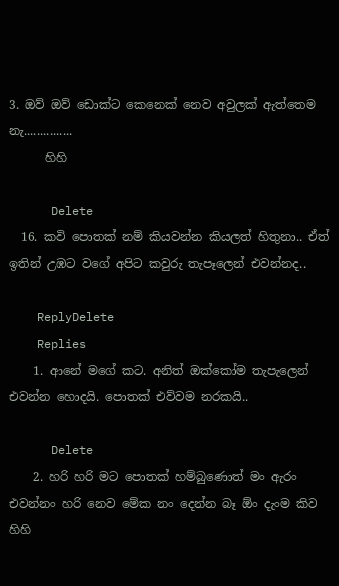3. ඔව් ඔව් ඩොක්ට කෙනෙක් නෙව අවුලක් ඇත්තෙම නැ...............
      හිහි

      Delete
  16. කවි පොතක් නම් කියවන්න කියලත් හිතුනා.. ඒත් ඉතින් උඹට වගේ අපිට කවුරු තැපෑලෙන් එවන්නද..

    ReplyDelete
    Replies
    1. ආනේ මගේ කට. අනිත් ඔක්කෝම තැපැලෙන් එවන්න හොදයි. පොතක් එව්වම නරකයි..

      Delete
    2. හරි හරි මට පොතක් හම්බුණොත් මං ඇරං එවන්නං හරි නෙව මේක නං දෙන්න බෑ ඕං දැංම කිව හිහි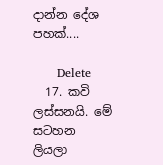දාන්න දේශ පහක්....

      Delete
  17. කවි ලස්සනයි. මේ සටහන ලියලා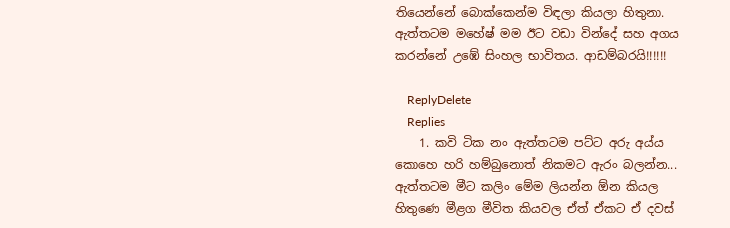තියෙන්නේ බොක්කෙන්ම විඳලා කියලා හිතුනා. ඇත්තටම මහේෂ් මම ඊට වඩා වින්දේ සහ අගය කරන්නේ උඹේ සිංහල භාවිතය. ආඩම්බරයි!!!!!!

    ReplyDelete
    Replies
    1. කවි ටික නං ඇත්තටම පට්ට අරු අය්ය කොහෙ හරි හම්බුනොත් නිකමට ඇරං බලන්න... ඇත්තටම මීට කලිං මේම ලියන්න ඕන කියල හිතුණෙ මීළග මීවිත කියවල ඒත් ඒකට ඒ දවස්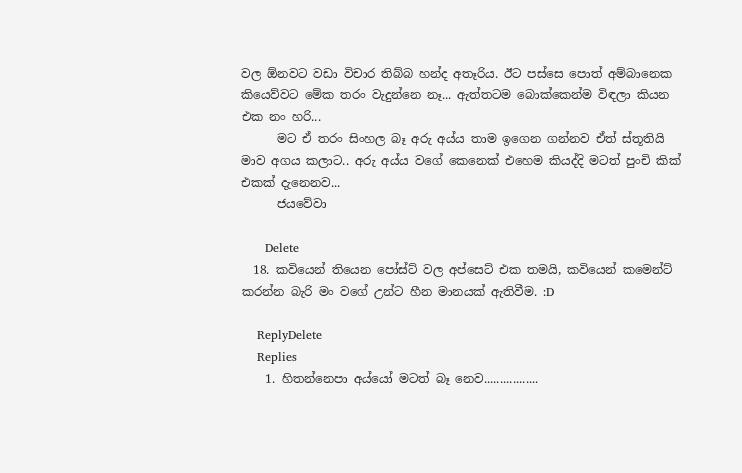වල ඕනවට වඩා විචාර තිබ්බ හන්ද අතෑරිය. ඊට පස්සෙ පොත් අම්බානෙක කියෙව්වට මේක තරං වැදුන්නෙ නෑ... ඇත්තටම බොක්කෙන්ම විඳලා කියන එක නං හරි...
      මට ඒ තරං සිංහල බෑ අරු අය්ය තාම ඉගෙන ගන්නව ඒත් ස්තූතියි මාව අගය කලාට.. අරු අය්ය වගේ කෙනෙක් එහෙම කියද්දි මටත් පුංචි කික් එකක් දැනෙනව...
      ජයවේවා

      Delete
  18. කවියෙන් තියෙන පෝස්ට් වල අප්සෙට් එක තමයි, කවියෙන් කමෙන්ට් කරන්න බැරි මං වගේ උන්ට හීන මානයක් ඇතිවීම. :D

    ReplyDelete
    Replies
    1. හිතන්නෙපා අය්යෝ මටත් බෑ නෙව.................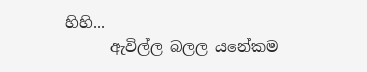හිහි...
      ඇවිල්ල බලල යනේකම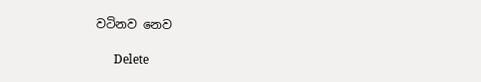වටිනව නෙව

      Delete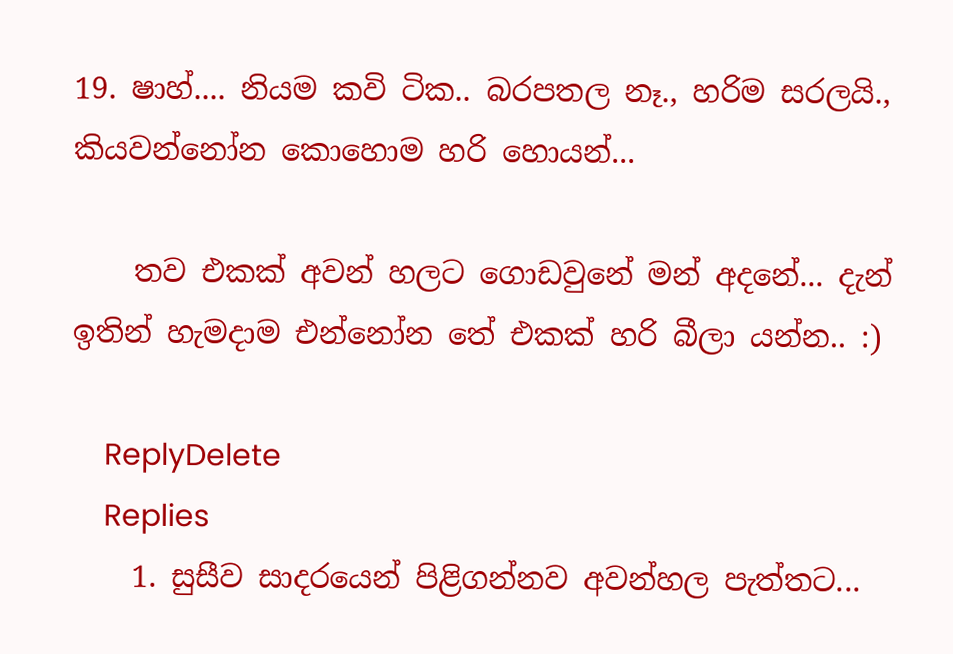19. ෂාහ්.... නියම කවි ටික.. බරපතල නෑ., හරිම සරලයි., කියවන්නෝන කොහොම හරි හොයන්...

    තව එකක් අවන් හලට ගොඩවුනේ මන් අදනේ... දැන් ඉතින් හැමදාම එන්නෝන තේ එකක් හරි බීලා යන්න.. :)

    ReplyDelete
    Replies
    1. සුසීව සාදරයෙන් පිළිගන්නව අවන්හල පැත්තට...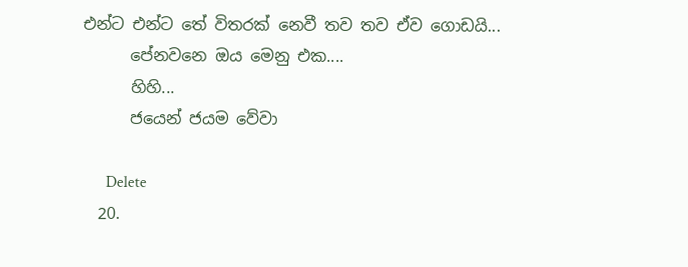එන්ට එන්ට තේ විතරක් නෙවී තව තව ඒව ගොඩයි...
      පේනවනෙ ඔය මෙනු එක....
      හිහි...
      ජයෙන් ජයම වේවා

      Delete
  20.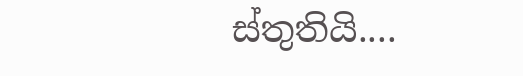ස්තුතියි....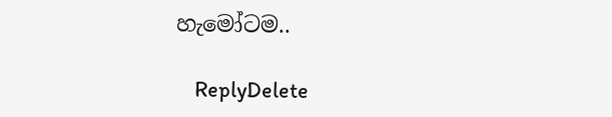හැමෝටම..

    ReplyDelete